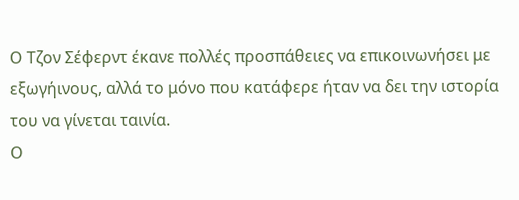Ο Τζον Σέφερντ έκανε πολλές προσπάθειες να επικοινωνήσει με εξωγήινους, αλλά το μόνο που κατάφερε ήταν να δει την ιστορία του να γίνεται ταινία.
Ο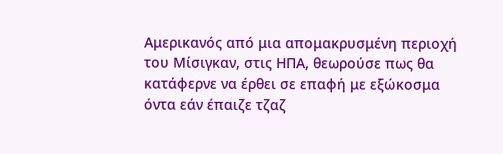Αμερικανός από μια απομακρυσμένη περιοχή του Μίσιγκαν, στις ΗΠΑ, θεωρούσε πως θα κατάφερνε να έρθει σε επαφή με εξώκοσμα όντα εάν έπαιζε τζαζ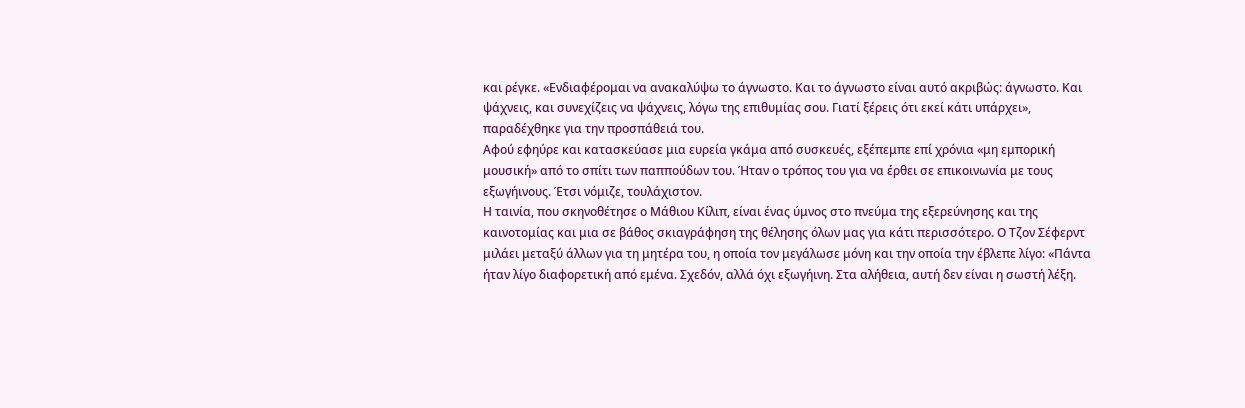και ρέγκε. «Ενδιαφέρομαι να ανακαλύψω το άγνωστο. Και το άγνωστο είναι αυτό ακριβώς: άγνωστο. Και ψάχνεις, και συνεχίζεις να ψάχνεις, λόγω της επιθυμίας σου. Γιατί ξέρεις ότι εκεί κάτι υπάρχει», παραδέχθηκε για την προσπάθειά του.
Αφού εφηύρε και κατασκεύασε μια ευρεία γκάμα από συσκευές, εξέπεμπε επί χρόνια «μη εμπορική μουσική» από το σπίτι των παππούδων του. Ήταν ο τρόπος του για να έρθει σε επικοινωνία με τους εξωγήινους. Έτσι νόμιζε, τουλάχιστον.
Η ταινία, που σκηνοθέτησε ο Μάθιου Κίλιπ, είναι ένας ύμνος στο πνεύμα της εξερεύνησης και της καινοτομίας και μια σε βάθος σκιαγράφηση της θέλησης όλων μας για κάτι περισσότερο. Ο Τζον Σέφερντ μιλάει μεταξύ άλλων για τη μητέρα του, η οποία τον μεγάλωσε μόνη και την οποία την έβλεπε λίγο: «Πάντα ήταν λίγο διαφορετική από εμένα. Σχεδόν, αλλά όχι εξωγήινη. Στα αλήθεια, αυτή δεν είναι η σωστή λέξη.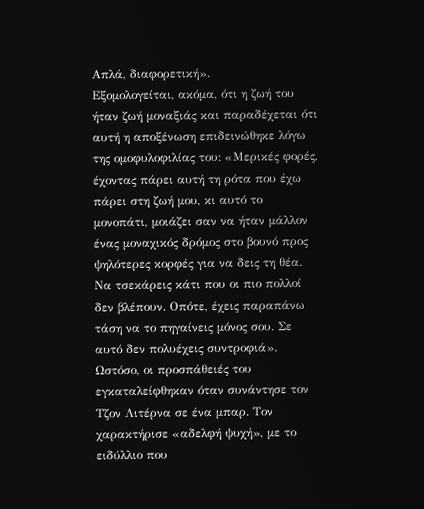Απλά, διαφορετική».
Εξομολογείται, ακόμα, ότι η ζωή του ήταν ζωή μοναξιάς και παραδέχεται ότι αυτή η αποξένωση επιδεινώθηκε λόγω της ομοφυλοφιλίας του: «Μερικές φορές, έχοντας πάρει αυτή τη ρότα που έχω πάρει στη ζωή μου, κι αυτό το μονοπάτι, μοιάζει σαν να ήταν μάλλον ένας μοναχικός δρόμος στο βουνό προς ψηλότερες κορφές για να δεις τη θέα. Να τσεκάρεις κάτι που οι πιο πολλοί δεν βλέπουν. Οπότε, έχεις παραπάνω τάση να το πηγαίνεις μόνος σου. Σε αυτό δεν πολυέχεις συντροφιά».
Ωστόσο, οι προσπάθειές του εγκαταλείφθηκαν όταν συνάντησε τον Τζον Λιτέρνα σε ένα μπαρ. Τον χαρακτήρισε «αδελφή ψυχή», με το ειδύλλιο που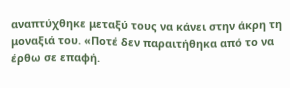αναπτύχθηκε μεταξύ τους να κάνει στην άκρη τη μοναξιά του. «Ποτέ δεν παραιτήθηκα από το να έρθω σε επαφή.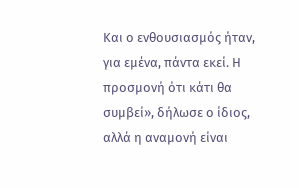Και ο ενθουσιασμός ήταν, για εμένα, πάντα εκεί. Η προσμονή ότι κάτι θα συμβεί», δήλωσε ο ίδιος, αλλά η αναμονή είναι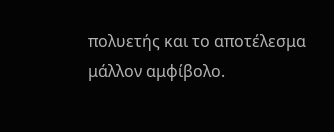πολυετής και το αποτέλεσμα μάλλον αμφίβολο.